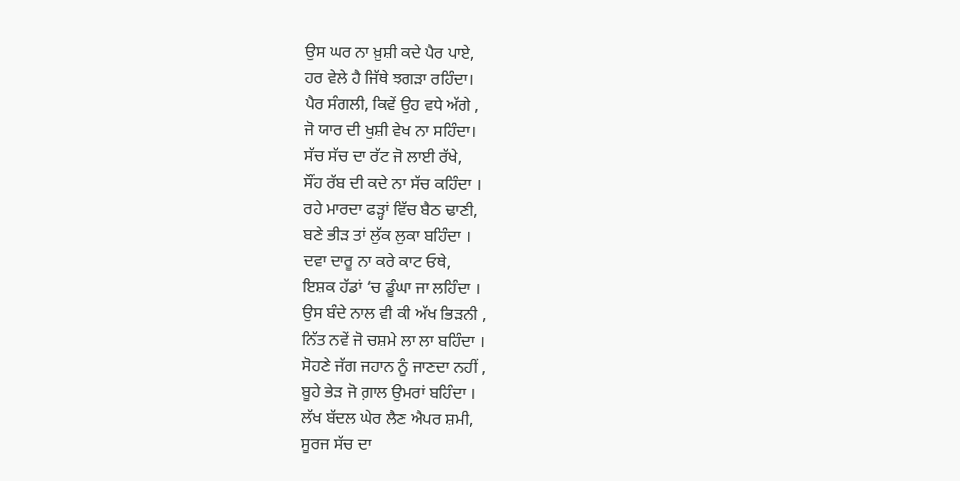ਉਸ ਘਰ ਨਾ ਖ਼ੁਸ਼ੀ ਕਦੇ ਪੈਰ ਪਾਏ,
ਹਰ ਵੇਲੇ ਹੈ ਜਿੱਥੇ ਝਗੜਾ ਰਹਿੰਦਾ।
ਪੈਰ ਸੰਗਲੀ, ਕਿਵੇਂ ਉਹ ਵਧੇ ਅੱਗੇ ,
ਜੋ ਯਾਰ ਦੀ ਖੁਸ਼ੀ ਵੇਖ ਨਾ ਸਹਿੰਦਾ।
ਸੱਚ ਸੱਚ ਦਾ ਰੱਟ ਜੋ ਲਾਈ ਰੱਖੇ,
ਸੌਂਹ ਰੱਬ ਦੀ ਕਦੇ ਨਾ ਸੱਚ ਕਹਿੰਦਾ ।
ਰਹੇ ਮਾਰਦਾ ਫੜ੍ਹਾਂ ਵਿੱਚ ਬੈਠ ਢਾਣੀ,
ਬਣੇ ਭੀੜ ਤਾਂ ਲੁੱਕ ਲੁਕਾ ਬਹਿੰਦਾ ।
ਦਵਾ ਦਾਰੂ ਨਾ ਕਰੇ ਕਾਟ ਓਥੇ,
ਇਸ਼ਕ ਹੱਡਾਂ ‘ਚ ਡੂੰਘਾ ਜਾ ਲਹਿੰਦਾ ।
ਉਸ ਬੰਦੇ ਨਾਲ ਵੀ ਕੀ ਅੱਖ ਭਿੜਨੀ ,
ਨਿੱਤ ਨਵੇਂ ਜੋ ਚਸ਼ਮੇ ਲਾ ਲਾ ਬਹਿੰਦਾ ।
ਸੋਹਣੇ ਜੱਗ ਜਹਾਨ ਨੂੰ ਜਾਣਦਾ ਨਹੀਂ ,
ਬੂਹੇ ਭੇੜ ਜੋ ਗ਼ਾਲ ਉਮਰਾਂ ਬਹਿੰਦਾ ।
ਲੱਖ ਬੱਦਲ ਘੇਰ ਲੈਣ ਐਪਰ ਸ਼ਮੀ,
ਸੂਰਜ ਸੱਚ ਦਾ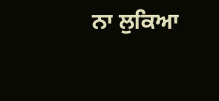ਨਾ ਲੁਕਿਆ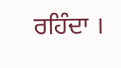ਰਹਿੰਦਾ ।